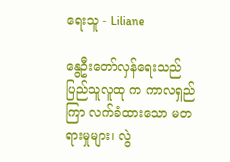ရေးသူ - Liliane

နွေဦးတော်လှန်ရေးသည် ပြည်သူလူထု က ကာလရှည်ကြာ လက်ခံထားသော မတရားမှုများ၊ လွဲ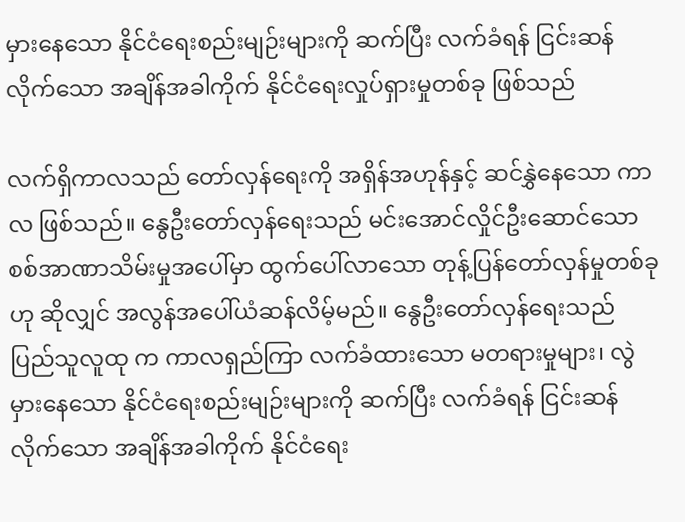မှားနေသော နိုင်ငံရေးစည်းမျဉ်းများကို ဆက်ပြီး လက်ခံရန် ငြင်းဆန်လိုက်သော အချိန်အခါကိုက် နိုင်ငံရေးလှုပ်ရှားမှုတစ်ခု ဖြစ်သည်

လက်ရှိကာလသည် တော်လှန်ရေးကို အရှိန်အဟုန်နှင့် ဆင်နွှဲနေသော ကာလ ဖြစ်သည်။ နွေဦးတော်လှန်ရေးသည် မင်းအောင်လှိုင်ဦးဆောင်သော စစ်အာဏာသိမ်းမှုအပေါ်မှာ ထွက်ပေါ်လာသော တုန့်ပြန်တော်လှန်မှုတစ်ခုဟု ဆိုလျှင် အလွန်အပေါ်ယံဆန်လိမ့်မည်။ နွေဦးတော်လှန်ရေးသည် ပြည်သူလူထု က ကာလရှည်ကြာ လက်ခံထားသော မတရားမှုများ၊ လွဲမှားနေသော နိုင်ငံရေးစည်းမျဉ်းများကို ဆက်ပြီး လက်ခံရန် ငြင်းဆန်လိုက်သော အချိန်အခါကိုက် နိုင်ငံရေး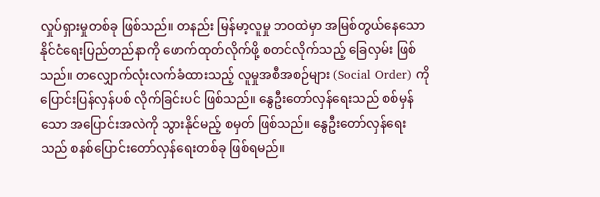လှုပ်ရှားမှုတစ်ခု ဖြစ်သည်။ တနည်း မြန်မာ့လူမှု ဘဝထဲမှာ အမြစ်တွယ်နေသော နိုင်ငံရေးပြည်တည်နာကို ဖောက်ထုတ်လိုက်ဖို့ စတင်လိုက်သည့် ခြေလှမ်း ဖြစ်သည်။ တလျှောက်လုံးလက်ခံထားသည့် လူမှုအစီအစဉ်များ (Social Order) ကို ပြောင်းပြန်လှန်ပစ် လိုက်ခြင်းပင် ဖြစ်သည်။ နွေဦးတော်လှန်ရေးသည် စစ်မှန်သော အပြောင်းအလဲကို သွားနိုင်မည့် စမှတ် ဖြစ်သည်။ နွေဦးတော်လှန်ရေးသည် စနစ်ပြောင်းတော်လှန်ရေးတစ်ခု ဖြစ်ရမည်။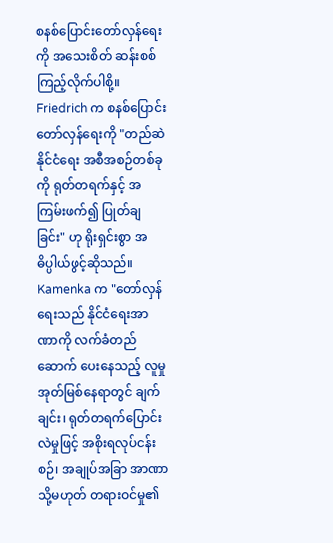စနစ်ပြောင်းတော်လှန်ရေးကို အသေးစိတ် ဆန်းစစ်ကြည့်လိုက်ပါစို့။ Friedrich က စနစ်ပြောင်း တော်လှန်ရေးကို "တည်ဆဲနိုင်ငံရေး အစီအစဉ်တစ်ခုကို ရုတ်တရက်နှင့် အကြမ်းဖက်၍ ပြုတ်ချခြင်း" ဟု ရိုးရှင်းစွာ အဓိပ္ပါယ်ဖွင့်ဆိုသည်။ Kamenka က "တော်လှန်ရေးသည် နိုင်ငံရေးအာဏာကို လက်ခံတည်ဆောက် ပေးနေသည့် လူမှုအုတ်မြစ်နေရာတွင် ချက်ချင်း၊ ရုတ်တရက်ပြောင်းလဲမှုဖြင့် အစိုးရလုပ်ငန်းစဉ်၊ အချုပ်အခြာ အာဏာ သို့မဟုတ် တရားဝင်မှု၏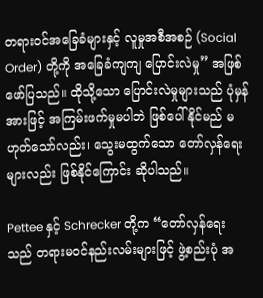တရားဝင်အခြေခံများနှင့် လူမှုအစီအစဉ် (Social Order) တို့ကို အခြေခံကျကျ ပြောင်းလဲမှု” အဖြစ် ဖော်ပြသည်။ ထိုသို့သော ပြောင်းလဲမှုများသည် ပုံမှန်အားဖြင့် အကြမ်းဖက်မှုမပါဘဲ ဖြစ်ပေါ်နိုင်မည် မဟုတ်သော်လည်း၊ သွေးမထွက်သော တော်လှန်ရေးများလည်း ဖြစ်နိုင်ကြောင်း ဆိုပါသည်။

Pettee နှင့် Schrecker တို့က “တော်လှန်ရေးသည် တရားမဝင်နည်းလမ်းများဖြင့် ဖွဲ့စည်းပုံ အ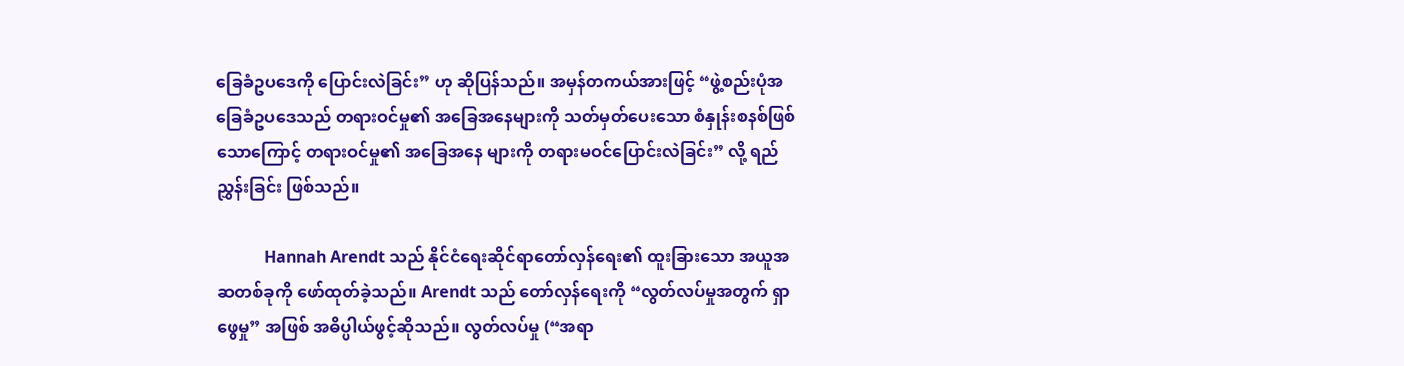ခြေခံဥပဒေကို ပြောင်းလဲခြင်း” ဟု ဆိုပြန်သည်။ အမှန်တကယ်အားဖြင့် “ဖွဲ့စည်းပုံအခြေခံဥပဒေသည် တရားဝင်မှု၏ အခြေအနေများကို သတ်မှတ်ပေးသော စံနှုန်းစနစ်ဖြစ်သောကြောင့် တရားဝင်မှု၏ အခြေအနေ များကို တရားမဝင်ပြောင်းလဲခြင်း” လို့ ရည်ညွှန်းခြင်း ဖြစ်သည်။

            Hannah Arendt သည် နိုင်ငံရေးဆိုင်ရာတော်လှန်ရေး၏ ထူးခြားသော အယူအဆတစ်ခုကို ဖော်ထုတ်ခဲ့သည်။ Arendt သည် တော်လှန်ရေးကို “လွတ်လပ်မှုအတွက် ရှာဖွေမှု” အဖြစ် အဓိပ္ပါယ်ဖွင့်ဆိုသည်။ လွတ်လပ်မှု (“အရာ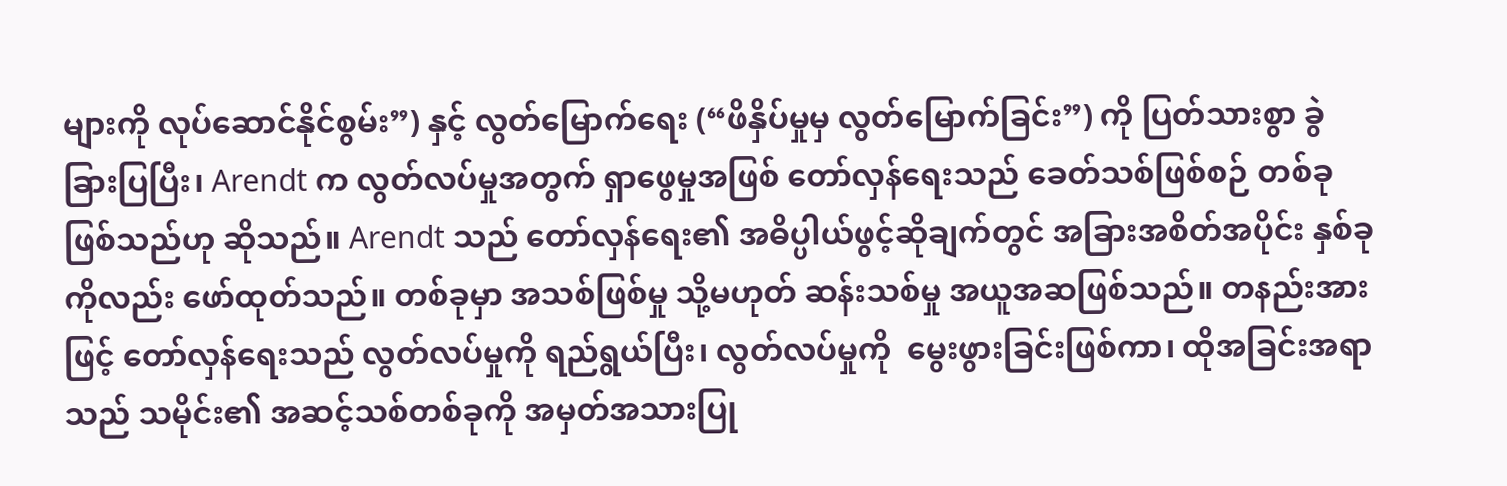များကို လုပ်ဆောင်နိုင်စွမ်း”) နှင့် လွတ်မြောက်ရေး (“ဖိနှိပ်မှုမှ လွတ်မြောက်ခြင်း”) ကို ပြတ်သားစွာ ခွဲခြားပြပြီး၊ Arendt က လွတ်လပ်မှုအတွက် ရှာဖွေမှုအဖြစ် တော်လှန်ရေးသည် ခေတ်သစ်ဖြစ်စဉ် တစ်ခု ဖြစ်သည်ဟု ဆိုသည်။ Arendt သည် တော်လှန်ရေး၏ အဓိပ္ပါယ်ဖွင့်ဆိုချက်တွင် အခြားအစိတ်အပိုင်း နှစ်ခုကိုလည်း ဖော်ထုတ်သည်။ တစ်ခုမှာ အသစ်ဖြစ်မှု သို့မဟုတ် ဆန်းသစ်မှု အယူအဆဖြစ်သည်။ တနည်းအားဖြင့် တော်လှန်ရေးသည် လွတ်လပ်မှုကို ရည်ရွယ်ပြီး၊ လွတ်လပ်မှုကို  မွေးဖွားခြင်းဖြစ်ကာ၊ ထိုအခြင်းအရာသည် သမိုင်း၏ အဆင့်သစ်တစ်ခုကို အမှတ်အသားပြု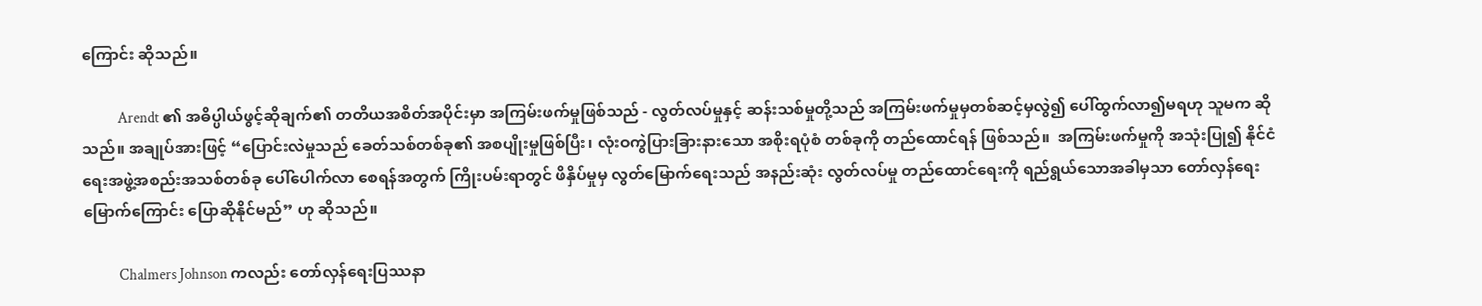ကြောင်း ဆိုသည်။

            Arendt ၏ အဓိပ္ပါယ်ဖွင့်ဆိုချက်၏ တတိယအစိတ်အပိုင်းမှာ အကြမ်းဖက်မှုဖြစ်သည် - လွတ်လပ်မှုနှင့် ဆန်းသစ်မှုတို့သည် အကြမ်းဖက်မှုမှတစ်ဆင့်မှလွဲ၍ ပေါ်ထွက်လာ၍မရဟု သူမက ဆိုသည်။ အချုပ်အားဖြင့် “ပြောင်းလဲမှုသည် ခေတ်သစ်တစ်ခု၏ အစပျိုးမှုဖြစ်ပြီး၊ လုံးဝကွဲပြားခြားနားသော အစိုးရပုံစံ တစ်ခုကို တည်ထောင်ရန် ဖြစ်သည်။  အကြမ်းဖက်မှုကို အသုံးပြု၍ နိုင်ငံရေးအဖွဲ့အစည်းအသစ်တစ်ခု ပေါ်ပေါက်လာ စေရန်အတွက် ကြိုးပမ်းရာတွင် ဖိနှိပ်မှုမှ လွတ်မြောက်ရေးသည် အနည်းဆုံး လွတ်လပ်မှု တည်ထောင်ရေးကို ရည်ရွယ်သောအခါမှသာ တော်လှန်ရေးမြောက်ကြောင်း ပြောဆိုနိုင်မည်” ဟု ဆိုသည်။

            Chalmers Johnson ကလည်း တော်လှန်ရေးပြဿနာ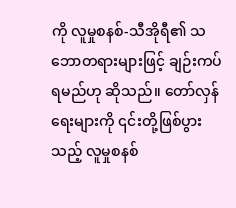ကို လူမှုစနစ်-သီအိုရီ၏ သဘောတရားများဖြင့် ချဉ်းကပ်ရမည်ဟု ဆိုသည်။ တော်လှန်ရေးများကို ၎င်းတို့ဖြစ်ပွားသည့် လူမှုစနစ်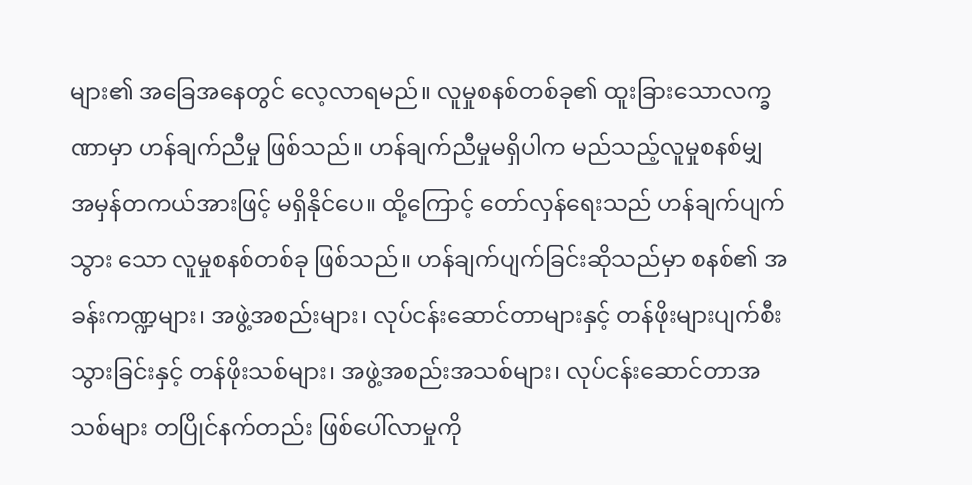များ၏ အခြေအနေတွင် လေ့လာရမည်။ လူမှုစနစ်တစ်ခု၏ ထူးခြားသောလက္ခဏာမှာ ဟန်ချက်ညီမှု ဖြစ်သည်။ ဟန်ချက်ညီမှုမရှိပါက မည်သည့်လူမှုစနစ်မျှ အမှန်တကယ်အားဖြင့် မရှိနိုင်ပေ။ ထို့ကြောင့် တော်လှန်ရေးသည် ဟန်ချက်ပျက်သွား သော လူမှုစနစ်တစ်ခု ဖြစ်သည်။ ဟန်ချက်ပျက်ခြင်းဆိုသည်မှာ စနစ်၏ အခန်းကဏ္ဍများ၊ အဖွဲ့အစည်းများ၊ လုပ်ငန်းဆောင်တာများနှင့် တန်ဖိုးများပျက်စီးသွားခြင်းနှင့် တန်ဖိုးသစ်များ၊ အဖွဲ့အစည်းအသစ်များ၊ လုပ်ငန်းဆောင်တာအသစ်များ တပြိုင်နက်တည်း ဖြစ်ပေါ်လာမှုကို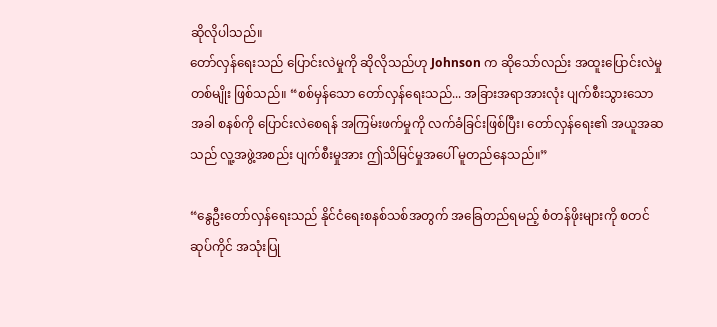ဆိုလိုပါသည်။
တော်လှန်ရေးသည် ပြောင်းလဲမှုကို ဆိုလိုသည်ဟု Johnson က ဆိုသော်လည်း အထူးပြောင်းလဲမှု တစ်မျိုး ဖြစ်သည်။ “စစ်မှန်သော တော်လှန်ရေးသည်... အခြားအရာအားလုံး ပျက်စီးသွားသောအခါ စနစ်ကို ပြောင်းလဲစေရန် အကြမ်းဖက်မှုကို လက်ခံခြင်းဖြစ်ပြီး၊ တော်လှန်ရေး၏ အယူအဆသည် လူ့အဖွဲ့အစည်း ပျက်စီးမှုအား ဤသိမြင်မှုအပေါ် မူတည်နေသည်။”

“နွေဦးတော်လှန်ရေးသည် နိုင်ငံရေးစနစ်သစ်အတွက် အခြေတည်ရမည့် စံတန်ဖိုးများကို စတင်ဆုပ်ကိုင် အသုံးပြု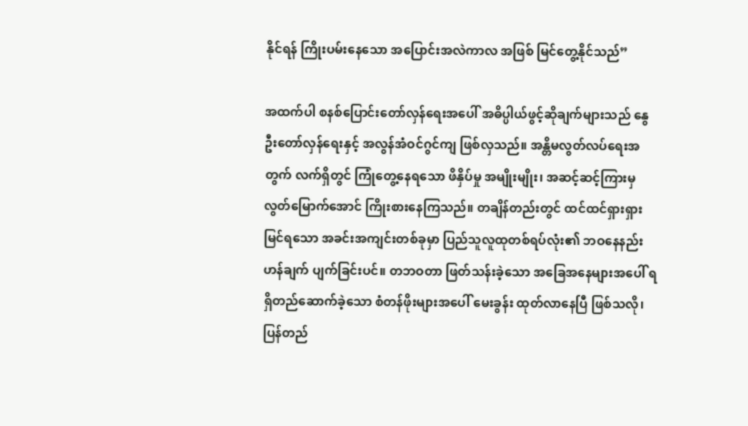နိုင်ရန် ကြိုးပမ်းနေသော အပြောင်းအလဲကာလ အဖြစ် မြင်တွေ့နိုင်သည်”

အထက်ပါ စနစ်ပြောင်းတော်လှန်ရေးအပေါ် အဓိပ္ပါယ်ဖွင့်ဆိုချက်များသည် နွေဦးတော်လှန်ရေးနှင့် အလွန်အံဝင်ဂွင်ကျ ဖြစ်လှသည်။ အန္တိမလွတ်လပ်ရေးအတွက် လက်ရှိတွင် ကြုံတွေ့နေရသော ဖိနှိပ်မှု အမျိုးမျိုး၊ အဆင့်ဆင့်ကြားမှ လွတ်မြောက်အောင် ကြိုးစားနေကြသည်။ တချိန်တည်းတွင် ထင်ထင်ရှားရှား မြင်ရသော အခင်းအကျင်းတစ်ခုမှာ ပြည်သူလူထုတစ်ရပ်လုံး၏ ဘဝနေနည်းဟန်ချက် ပျက်ခြင်းပင်။ တဘဝတာ ဖြတ်သန်းခဲ့သော အခြေအနေများအပေါ် ရရှိတည်ဆောက်ခဲ့သော စံတန်ဖိုးများအပေါ် မေးခွန်း ထုတ်လာနေပြီ ဖြစ်သလို၊ ပြန်တည်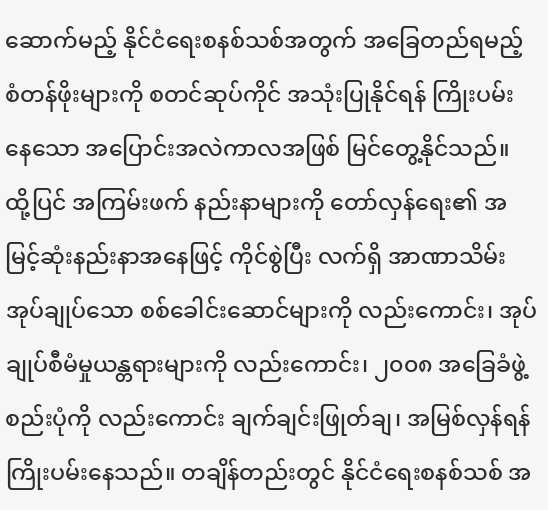ဆောက်မည့် နိုင်ငံရေးစနစ်သစ်အတွက် အခြေတည်ရမည့် စံတန်ဖိုးများကို စတင်ဆုပ်ကိုင် အသုံးပြုနိုင်ရန် ကြိုးပမ်းနေသော အပြောင်းအလဲကာလအဖြစ် မြင်တွေ့နိုင်သည်။ ထို့ပြင် အကြမ်းဖက် နည်းနာများကို တော်လှန်ရေး၏ အမြင့်ဆုံးနည်းနာအနေဖြင့် ကိုင်စွဲပြီး လက်ရှိ အာဏာသိမ်း အုပ်ချုပ်သော စစ်ခေါင်းဆောင်များကို လည်းကောင်း၊ အုပ်ချုပ်စီမံမှုယန္တရားများကို လည်းကောင်း၊ ၂၀၀၈ အခြေခံဖွဲ့စည်းပုံကို လည်းကောင်း ချက်ချင်းဖြုတ်ချ၊ အမြစ်လှန်ရန် ကြိုးပမ်းနေသည်။ တချိန်တည်းတွင် နိုင်ငံရေးစနစ်သစ် အ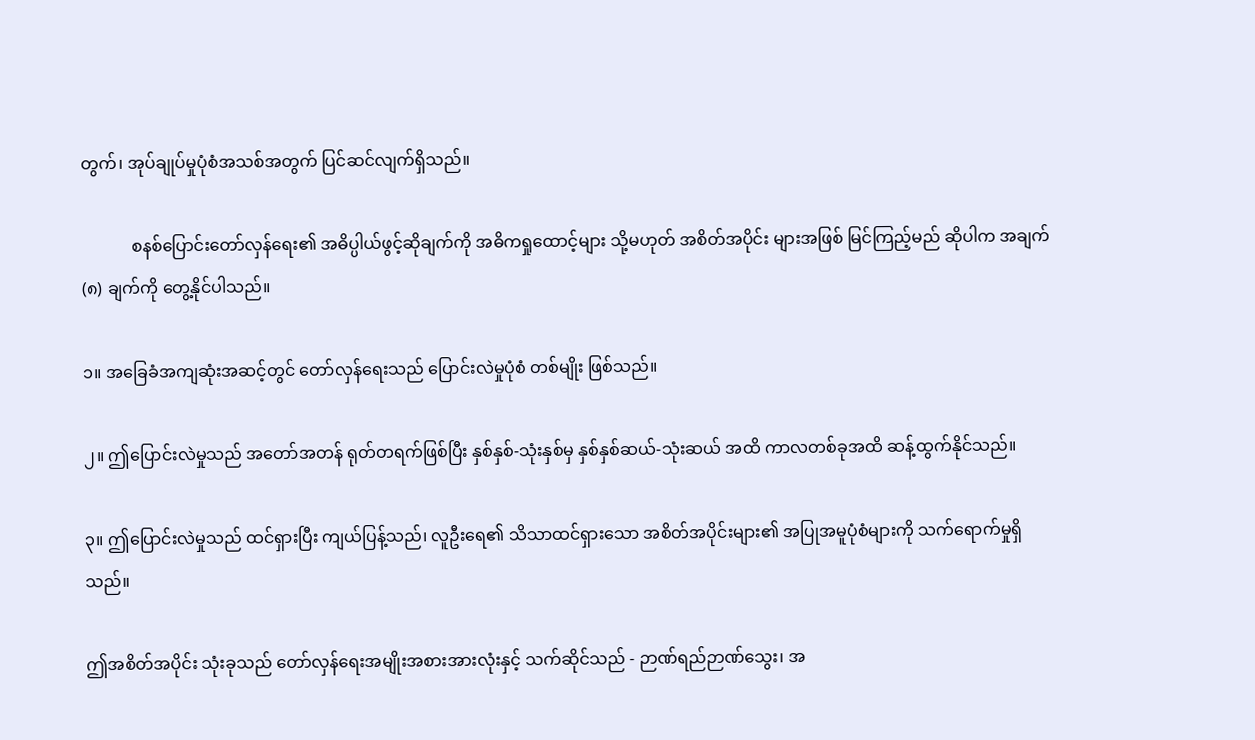တွက်၊ အုပ်ချုပ်မှုပုံစံအသစ်အတွက် ပြင်ဆင်လျက်ရှိသည်။

            စနစ်ပြောင်းတော်လှန်ရေး၏ အဓိပ္ပါယ်ဖွင့်ဆိုချက်ကို အဓိကရှုထောင့်များ သို့မဟုတ် အစိတ်အပိုင်း များအဖြစ် မြင်ကြည့်မည် ဆိုပါက အချက် (၈) ချက်ကို တွေ့နိုင်ပါသည်။

၁။ အခြေခံအကျဆုံးအဆင့်တွင် တော်လှန်ရေးသည် ပြောင်းလဲမှုပုံစံ တစ်မျိုး ဖြစ်သည်။

၂။ ဤပြောင်းလဲမှုသည် အတော်အတန် ရုတ်တရက်ဖြစ်ပြီး နှစ်နှစ်-သုံးနှစ်မှ နှစ်နှစ်ဆယ်-သုံးဆယ် အထိ ကာလတစ်ခုအထိ ဆန့်ထွက်နိုင်သည်။

၃။ ဤပြောင်းလဲမှုသည် ထင်ရှားပြီး ကျယ်ပြန့်သည်၊ လူဦးရေ၏ သိသာထင်ရှားသော အစိတ်အပိုင်းများ၏ အပြုအမူပုံစံများကို သက်ရောက်မှုရှိသည်။

ဤအစိတ်အပိုင်း သုံးခုသည် တော်လှန်ရေးအမျိုးအစားအားလုံးနှင့် သက်ဆိုင်သည် - ဉာဏ်ရည်ဉာဏ်သွေး၊ အ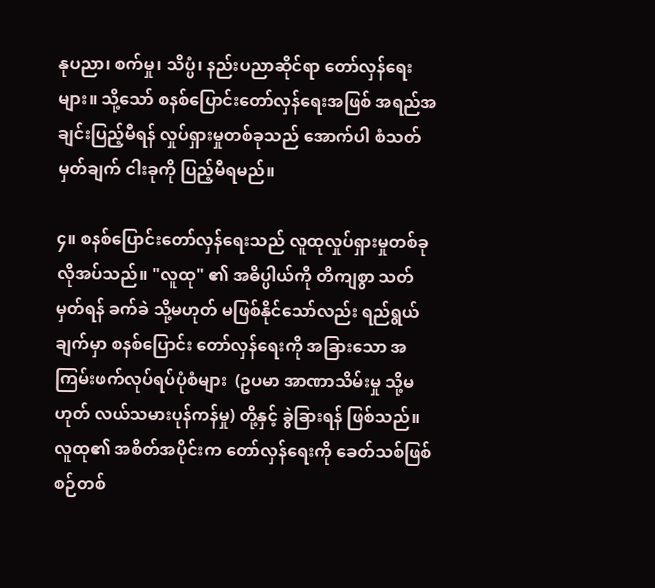နုပညာ၊ စက်မှု၊ သိပ္ပံ၊ နည်းပညာဆိုင်ရာ တော်လှန်ရေးများ။ သို့သော် စနစ်ပြောင်းတော်လှန်ရေးအဖြစ် အရည်အချင်းပြည့်မီရန် လှုပ်ရှားမှုတစ်ခုသည် အောက်ပါ စံသတ်မှတ်ချက် ငါးခုကို ပြည့်မီရမည်။

၄။ စနစ်ပြောင်းတော်လှန်ရေးသည် လူထုလှုပ်ရှားမှုတစ်ခု လိုအပ်သည်။ "လူထု" ၏ အဓိပ္ပါယ်ကို တိကျစွာ သတ်မှတ်ရန် ခက်ခဲ သို့မဟုတ် မဖြစ်နိုင်သော်လည်း ရည်ရွယ်ချက်မှာ စနစ်ပြောင်း တော်လှန်ရေးကို အခြားသော အကြမ်းဖက်လုပ်ရပ်ပုံစံများ  (ဥပမာ အာဏာသိမ်းမှု သို့မဟုတ် လယ်သမားပုန်ကန်မှု) တို့နှင့် ခွဲခြားရန် ဖြစ်သည်။ လူထု၏ အစိတ်အပိုင်းက တော်လှန်ရေးကို ခေတ်သစ်ဖြစ်စဉ်တစ်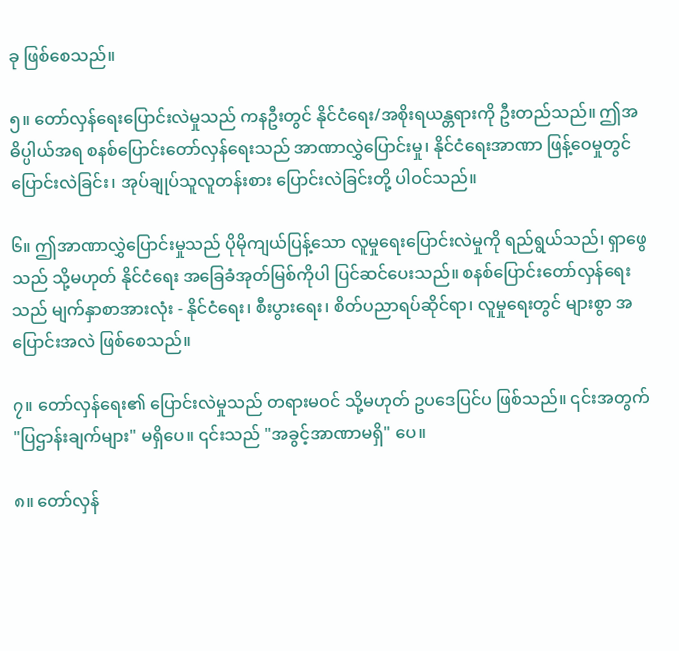ခု ဖြစ်စေသည်။

၅။ တော်လှန်ရေးပြောင်းလဲမှုသည် ကနဦးတွင် နိုင်ငံရေး/အစိုးရယန္တရားကို ဦးတည်သည်။ ဤအဓိပ္ပါယ်အရ စနစ်ပြောင်းတော်လှန်ရေးသည် အာဏာလွှဲပြောင်းမှု၊ နိုင်ငံရေးအာဏာ ဖြန့်ဝေမှုတွင် ပြောင်းလဲခြင်း၊ အုပ်ချုပ်သူလူတန်းစား ပြောင်းလဲခြင်းတို့ ပါဝင်သည်။

၆။ ဤအာဏာလွှဲပြောင်းမှုသည် ပိုမိုကျယ်ပြန့်သော လူမှုရေးပြောင်းလဲမှုကို ရည်ရွယ်သည်၊ ရှာဖွေသည် သို့မဟုတ် နိုင်ငံရေး အခြေခံအုတ်မြစ်ကိုပါ ပြင်ဆင်ပေးသည်။ စနစ်ပြောင်းတော်လှန်ရေး သည် မျက်နှာစာအားလုံး - နိုင်ငံရေး၊ စီးပွားရေး၊ စိတ်ပညာရပ်ဆိုင်ရာ၊ လူမှုရေးတွင် များစွာ အပြောင်းအလဲ ဖြစ်စေသည်။

၇။ တော်လှန်ရေး၏ ပြောင်းလဲမှုသည် တရားမဝင် သို့မဟုတ် ဥပဒေပြင်ပ ဖြစ်သည်။ ၎င်းအတွက် "ပြဌာန်းချက်များ" မရှိပေ။ ၎င်းသည် "အခွင့်အာဏာမရှိ" ပေ။

၈။ တော်လှန်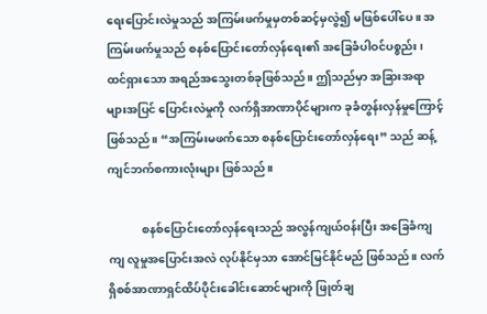ရေးပြောင်းလဲမှုသည် အကြမ်းဖက်မှုမှတစ်ဆင့်မှလွဲ၍ မဖြစ်ပေါ်ပေ။ အကြမ်းဖက်မှုသည် စနစ်ပြောင်းတော်လှန်ရေး၏ အခြေခံပါဝင်ပစ္စည်း၊ ထင်ရှားသော အရည်အသွေးတစ်ခုဖြစ်သည်။ ဤသည်မှာ အခြားအရာများအပြင် ပြောင်းလဲမှုကို လက်ရှိအာဏာပိုင်များက ခုခံတွန်းလှန်မှုကြောင့် ဖြစ်သည်။ “အကြမ်းမဖက်သော စနစ်ပြောင်းတော်လှန်ရေး” သည် ဆန့်ကျင်ဘက်စကားလုံးများ ဖြစ်သည်။

            စနစ်ပြောင်းတော်လှန်ရေးသည် အလွန်ကျယ်ဝန်းပြီး အခြေခံကျကျ လူမှုအပြောင်းအလဲ လုပ်နိုင်မှသာ အောင်မြင်နိုင်မည် ဖြစ်သည်။ လက်ရှိစစ်အာဏာရှင်ထိပ်ပိုင်းခေါင်းဆောင်များကို ဖြုတ်ချ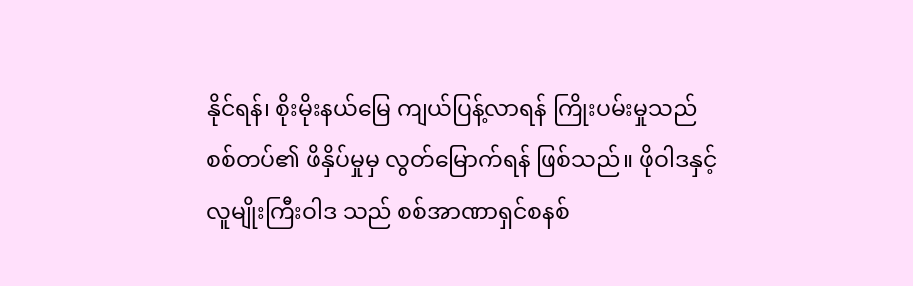နိုင်ရန်၊ စိုးမိုးနယ်မြေ ကျယ်ပြန့်လာရန် ကြိုးပမ်းမှုသည် စစ်တပ်၏ ဖိနှိပ်မှုမှ လွတ်မြောက်ရန် ဖြစ်သည်။ ဖိုဝါဒနှင့် လူမျိုးကြီးဝါဒ သည် စစ်အာဏာရှင်စနစ်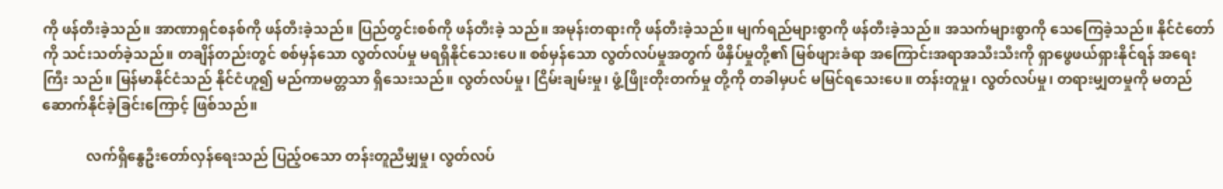ကို ဖန်တီးခဲ့သည်။ အာဏာရှင်စနစ်ကို ဖန်တီးခဲ့သည်။ ပြည်တွင်းစစ်ကို ဖန်တီးခဲ့ သည်။ အမုန်းတရားကို ဖန်တီးခဲ့သည်။ မျက်ရည်များစွာကို ဖန်တီးခဲ့သည်။ အသက်များစွာကို သေကြေခဲ့သည်။ နိုင်ငံတော်ကို သင်းသတ်ခဲ့သည်။ တချိန်တည်းတွင် စစ်မှန်သော လွတ်လပ်မှု မရရှိနိုင်သေးပေ။ စစ်မှန်သော လွတ်လပ်မှုအတွက် ဖိနှိပ်မှုတို့၏ မြစ်ဖျားခံရာ အကြောင်းအရာအသီးသီးကို ရှာဖွေဖယ်ရှားနိုင်ရန် အရေးကြီး သည်။ မြန်မာနိုင်ငံသည် နိုင်ငံဟူ၍ မည်ကာမတ္တသာ ရှိသေးသည်။ လွတ်လပ်မှု၊ ငြိမ်းချမ်းမှု၊ ဖွံ့ဖြိုးတိုးတက်မှု တို့ကို တခါမှပင် မမြင်ရသေးပေ။ တန်းတူမှု၊ လွတ်လပ်မှု၊ တရားမျှတမှုကို မတည်ဆောက်နိုင်ခဲ့ခြင်းကြောင့် ဖြစ်သည်။

            လက်ရှိနွေဦးတော်လှန်ရေးသည် ပြည့်ဝသော တန်းတူညီမျှမှု၊ လွတ်လပ်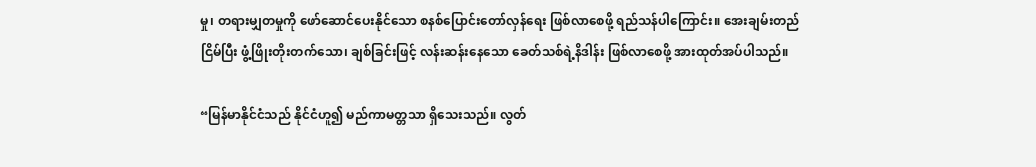မှု၊ တရားမျှတမှုကို ဖော်ဆောင်ပေးနိုင်သော စနစ်ပြောင်းတော်လှန်ရေး ဖြစ်လာစေဖို့ ရည်သန်ပါကြောင်း။ အေးချမ်းတည်ငြိမ်ပြီး ဖွံ့ဖြိုးတိုးတက်သော၊ ချစ်ခြင်းဖြင့် လန်းဆန်းနေသော ခေတ်သစ်ရဲ့နိဒါန်း ဖြစ်လာစေဖို့ အားထုတ်အပ်ပါသည်။

“မြန်မာနိုင်ငံသည် နိုင်ငံဟူ၍ မည်ကာမတ္တသာ ရှိသေးသည်။ လွတ်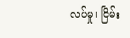လပ်မှု၊ ငြိမ်း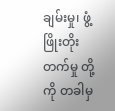ချမ်းမှု၊ ဖွံ့ဖြိုးတိုးတက်မှု တို့ကို တခါမှ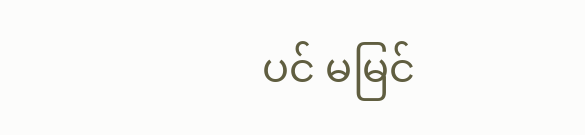ပင် မမြင်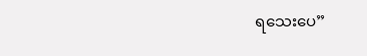ရသေးပေ”